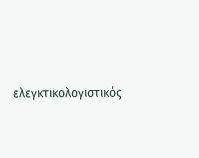ελεγκτικολογιστικός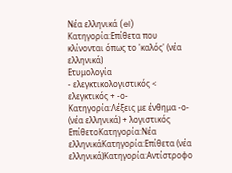Νέα ελληνικά (el)
Κατηγορία:Επίθετα που κλίνονται όπως το 'καλός' (νέα ελληνικά)
Ετυμολογία
- ελεγκτικολογιστικός < ελεγκτικός + -ο-Κατηγορία:Λέξεις με ένθημα -ο- (νέα ελληνικά) + λογιστικός
ΕπίθετοΚατηγορία:Νέα ελληνικάΚατηγορία:Επίθετα (νέα ελληνικά)Κατηγορία:Αντίστροφο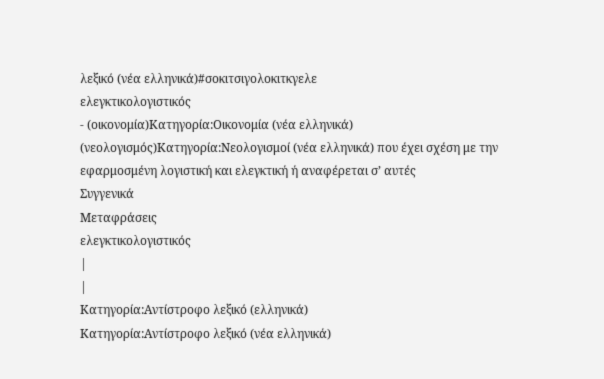λεξικό (νέα ελληνικά)#σοκιτσιγολοκιτκγελε
ελεγκτικολογιστικός
- (οικονομία)Κατηγορία:Οικονομία (νέα ελληνικά) (νεολογισμός)Κατηγορία:Νεολογισμοί (νέα ελληνικά) που έχει σχέση με την εφαρμοσμένη λογιστική και ελεγκτική ή αναφέρεται σ’ αυτές
Συγγενικά
Μεταφράσεις
ελεγκτικολογιστικός
|
|
Κατηγορία:Αντίστροφο λεξικό (ελληνικά)
Κατηγορία:Αντίστροφο λεξικό (νέα ελληνικά)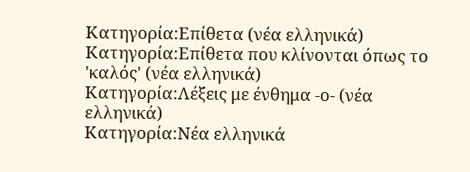Κατηγορία:Επίθετα (νέα ελληνικά)
Κατηγορία:Επίθετα που κλίνονται όπως το 'καλός' (νέα ελληνικά)
Κατηγορία:Λέξεις με ένθημα -ο- (νέα ελληνικά)
Κατηγορία:Νέα ελληνικά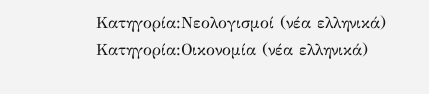Κατηγορία:Νεολογισμοί (νέα ελληνικά)
Κατηγορία:Οικονομία (νέα ελληνικά)